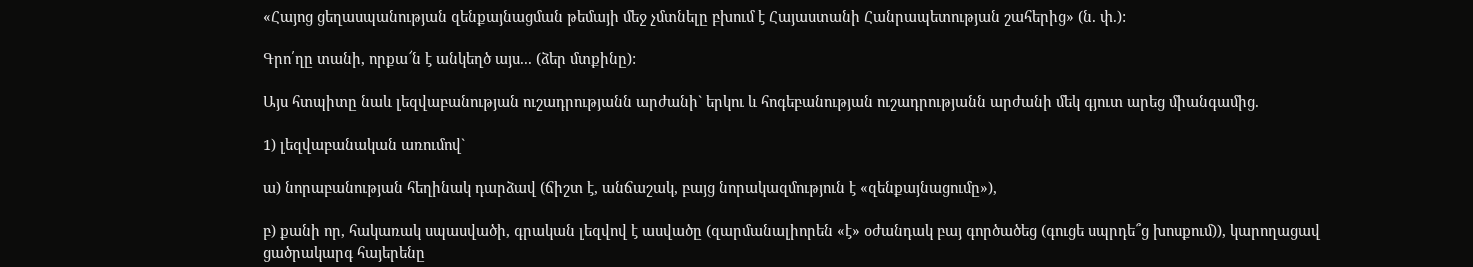«Հայոց ցեղասպանության զենքայնացման թեմայի մեջ չմտնելը բխում է Հայաստանի Հանրապետության շահերից» (ն. փ.):

Գրո՛ղը տանի, որքա՜ն է անկեղծ այս... (ձեր մտքինը):

Այս հտպիտը նաև լեզվաբանության ուշադրությանն արժանի` երկու և հոգեբանության ուշադրությանն արժանի մեկ գյուտ արեց միանգամից.

1) լեզվաբանական առումով`

ա) նորաբանության հեղինակ դարձավ (ճիշտ է, անճաշակ, բայց նորակազմություն է «զենքայնացումը»),

բ) քանի որ, հակառակ սպասվածի, գրական լեզվով է ասվածը (զարմանալիորեն «է» օժանդակ բայ գործածեց (գուցե սպրդե՞ց խոսքում)), կարողացավ ցածրակարգ հայերենը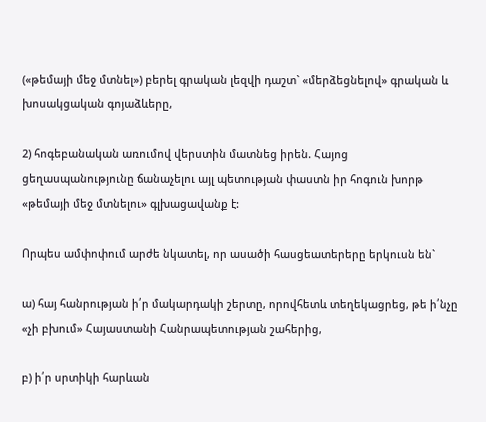(«թեմայի մեջ մտնել») բերել գրական լեզվի դաշտ` «մերձեցնելով» գրական և խոսակցական գոյաձևերը,

2) հոգեբանական առումով վերստին մատնեց իրեն. Հայոց ցեղասպանությունը ճանաչելու այլ պետության փաստն իր հոգուն խորթ «թեմայի մեջ մտնելու» գլխացավանք է:

Որպես ամփոփում արժե նկատել, որ ասածի հասցեատերերը երկուսն են`

ա) հայ հանրության ի՛ր մակարդակի շերտը, որովհետև տեղեկացրեց, թե ի՛նչը «չի բխում» Հայաստանի Հանրապետության շահերից,

բ) ի՛ր սրտիկի հարևան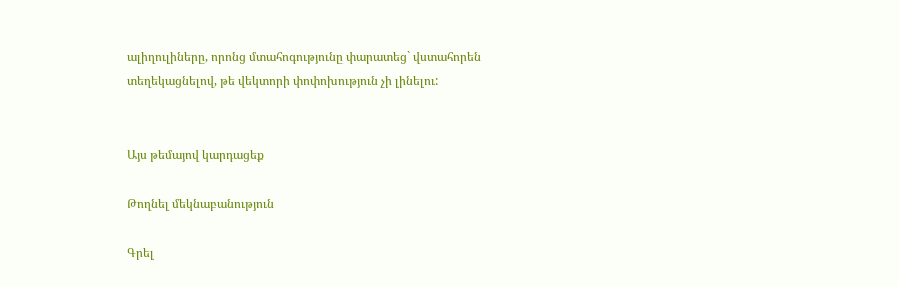ալիղուլիները, որոնց մտահոգությունը փարատեց` վստահորեն տեղեկացնելով, թե վեկտորի փոփոխություն չի լինելու:


Այս թեմայով կարդացեք

Թողնել մեկնաբանություն

Գրել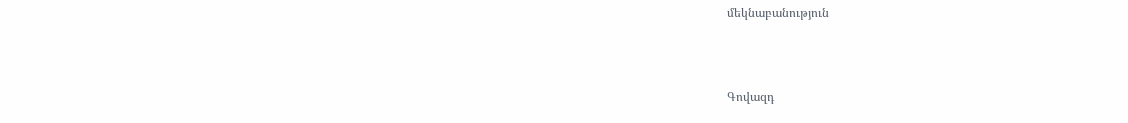մեկնաբանություն



Գովազդ